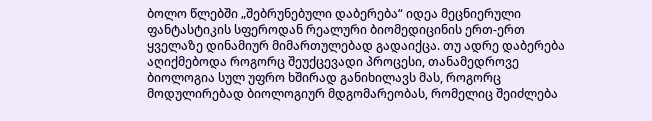ბოლო წლებში „შებრუნებული დაბერება“ იდეა მეცნიერული ფანტასტიკის სფეროდან რეალური ბიომედიცინის ერთ-ერთ ყველაზე დინამიურ მიმართულებად გადაიქცა. თუ ადრე დაბერება აღიქმებოდა როგორც შეუქცევადი პროცესი, თანამედროვე ბიოლოგია სულ უფრო ხშირად განიხილავს მას, როგორც მოდულირებად ბიოლოგიურ მდგომარეობას, რომელიც შეიძლება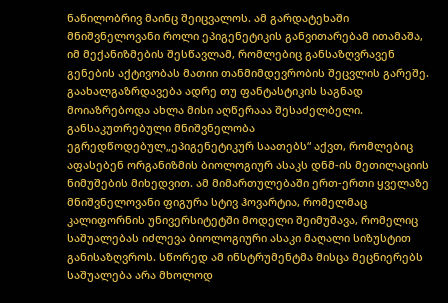ნაწილობრივ მაინც შეიცვალოს. ამ გარდატეხაში მნიშვნელოვანი როლი ეპიგენეტიკის განვითარებამ ითამაშა, იმ მექანიზმების შესწავლამ, რომლებიც განსაზღვრავენ გენების აქტივობას მათიი თანმიმდევრობის შეცვლის გარეშე.
გაახალგაზრდავება ადრე თუ ფანტასტიკის საგნად მოიაზრებოდა ახლა მისი აღწერააა შესაძელბელი. განსაკუთრებული მნიშვნელობა ეგრედწოდებულ„ეპიგენეტიკურ საათებს“ აქვთ, რომლებიც აფასებენ ორგანიზმის ბიოლოგიურ ასაკს დნმ-ის მეთილაციის ნიმუშების მიხედვით. ამ მიმართულებაში ერთ-ერთი ყველაზე მნიშვნელოვანი ფიგურა სტივ ჰოვარტია, რომელმაც კალიფორნის უნივერსიტეტში მოდელი შეიმუშავა, რომელიც საშუალებას იძლევა ბიოლოგიური ასაკი მაღალი სიზუსტით განისაზღვროს. სწორედ ამ ინსტრუმენტმა მისცა მეცნიერებს საშუალება არა მხოლოდ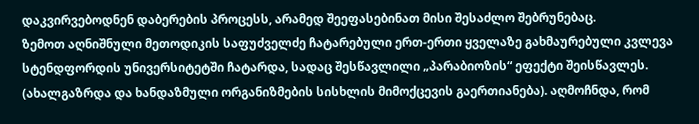დაკვირვებოდნენ დაბერების პროცესს, არამედ შეეფასებინათ მისი შესაძლო შებრუნებაც.
ზემოთ აღნიშნული მეთოდიკის საფუძველძე ჩატარებული ერთ-ერთი ყველაზე გახმაურებული კვლევა სტენდფორდის უნივერსიტეტში ჩატარდა, სადაც შესწავლილი „პარაბიოზის“ ეფექტი შეისწავლეს. (ახალგაზრდა და ხანდაზმული ორგანიზმების სისხლის მიმოქცევის გაერთიანება). აღმოჩნდა, რომ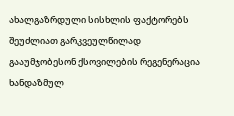ახალგაზრდული სისხლის ფაქტორებს შეუძლიათ გარკვეულწილად გააუმჯობესონ ქსოვილების რეგენერაცია ხანდაზმულ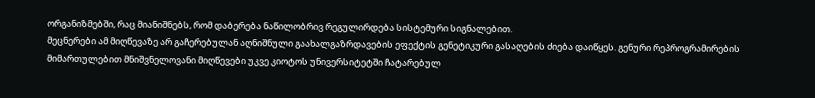ორგანიზმებში, რაც მიანიშნებს, რომ დაბერება ნაწილობრივ რეგულირდება სისტემური სიგნალებით.
მეცნერები ამ მიღწევაზე არ გაჩერებულან აღნიშნული გაახალგაზრდავების ეფექტის გენეტიკური გასაღების ძიება დაიწყეს. გენური რეპროგრამირების მიმართულებით მნიშვნელოვანი მიღწევები უკვე კიოტოს უნივერსიტეტში ჩატარებულ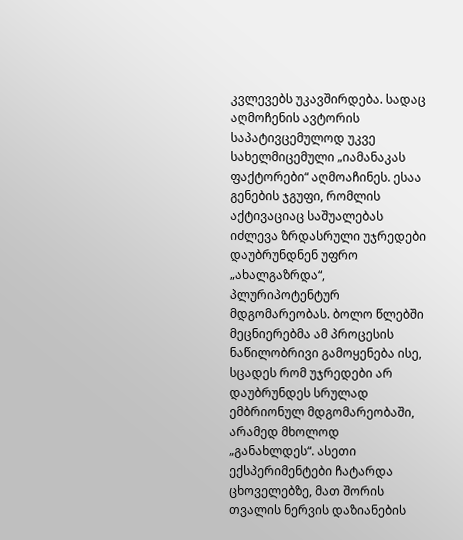კვლევებს უკავშირდება. სადაც აღმოჩენის ავტორის საპატივცემულოდ უკვე სახელმიცემული „იამანაკას ფაქტორები“ აღმოაჩინეს. ესაა გენების ჯგუფი, რომლის აქტივაციაც საშუალებას იძლევა ზრდასრული უჯრედები დაუბრუნდნენ უფრო „ახალგაზრდა“, პლურიპოტენტურ მდგომარეობას. ბოლო წლებში მეცნიერებმა ამ პროცესის ნაწილობრივი გამოყენება ისე, სცადეს რომ უჯრედები არ დაუბრუნდეს სრულად ემბრიონულ მდგომარეობაში, არამედ მხოლოდ „განახლდეს“. ასეთი ექსპერიმენტები ჩატარდა ცხოველებზე, მათ შორის თვალის ნერვის დაზიანების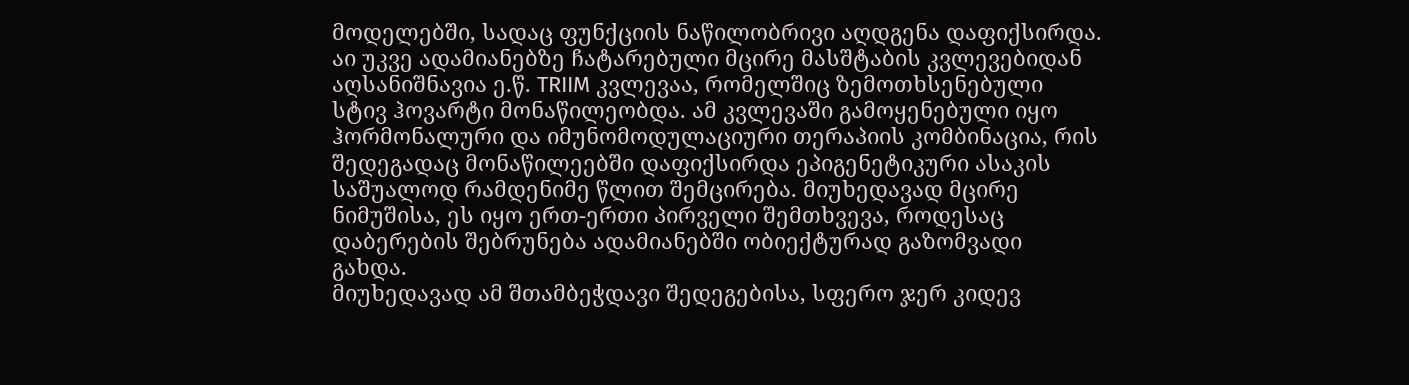მოდელებში, სადაც ფუნქციის ნაწილობრივი აღდგენა დაფიქსირდა.
აი უკვე ადამიანებზე ჩატარებული მცირე მასშტაბის კვლევებიდან აღსანიშნავია ე.წ. TRIIM კვლევაა, რომელშიც ზემოთხსენებული სტივ ჰოვარტი მონაწილეობდა. ამ კვლევაში გამოყენებული იყო ჰორმონალური და იმუნომოდულაციური თერაპიის კომბინაცია, რის შედეგადაც მონაწილეებში დაფიქსირდა ეპიგენეტიკური ასაკის საშუალოდ რამდენიმე წლით შემცირება. მიუხედავად მცირე ნიმუშისა, ეს იყო ერთ-ერთი პირველი შემთხვევა, როდესაც დაბერების შებრუნება ადამიანებში ობიექტურად გაზომვადი გახდა.
მიუხედავად ამ შთამბეჭდავი შედეგებისა, სფერო ჯერ კიდევ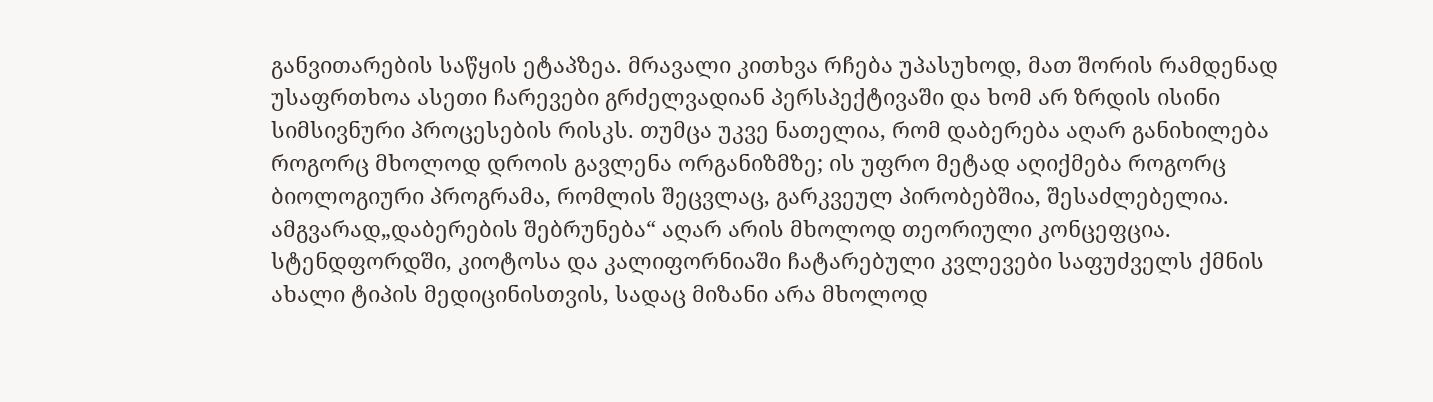განვითარების საწყის ეტაპზეა. მრავალი კითხვა რჩება უპასუხოდ, მათ შორის რამდენად უსაფრთხოა ასეთი ჩარევები გრძელვადიან პერსპექტივაში და ხომ არ ზრდის ისინი სიმსივნური პროცესების რისკს. თუმცა უკვე ნათელია, რომ დაბერება აღარ განიხილება როგორც მხოლოდ დროის გავლენა ორგანიზმზე; ის უფრო მეტად აღიქმება როგორც ბიოლოგიური პროგრამა, რომლის შეცვლაც, გარკვეულ პირობებშია, შესაძლებელია.
ამგვარად„დაბერების შებრუნება“ აღარ არის მხოლოდ თეორიული კონცეფცია. სტენდფორდში, კიოტოსა და კალიფორნიაში ჩატარებული კვლევები საფუძველს ქმნის ახალი ტიპის მედიცინისთვის, სადაც მიზანი არა მხოლოდ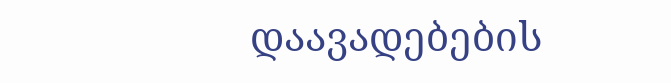დაავადებების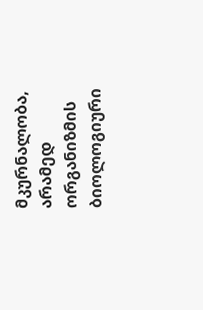მკურნალობა, არამედ ორგანიზმის ბიოლოგიური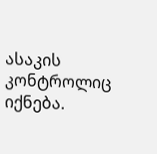ასაკის კონტროლიც იქნება.